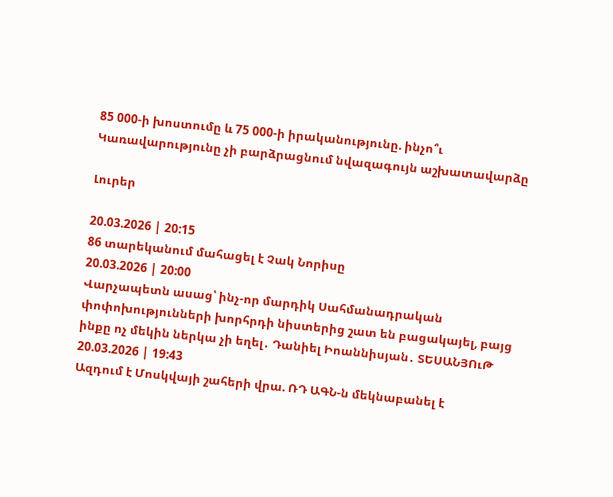85 000-ի խոստումը և 75 000-ի իրականությունը. ինչո՞ւ Կառավարությունը չի բարձրացնում նվազագույն աշխատավարձը

Լուրեր

20.03.2026 | 20:15
86 տարեկանում մահացել է Չակ Նորիսը
20.03.2026 | 20:00
Վարչապետն ասաց՝ ինչ-որ մարդիկ Սահմանադրական փոփոխությունների խորհրդի նիստերից շատ են բացակայել, բայց ինքը ոչ մեկին ներկա չի եղել․ Դանիել Իոաննիսյան․ ՏԵՍԱՆՅՈւԹ
20.03.2026 | 19:43
Ազդում է Մոսկվայի շահերի վրա. ՌԴ ԱԳՆ-ն մեկնաբանել է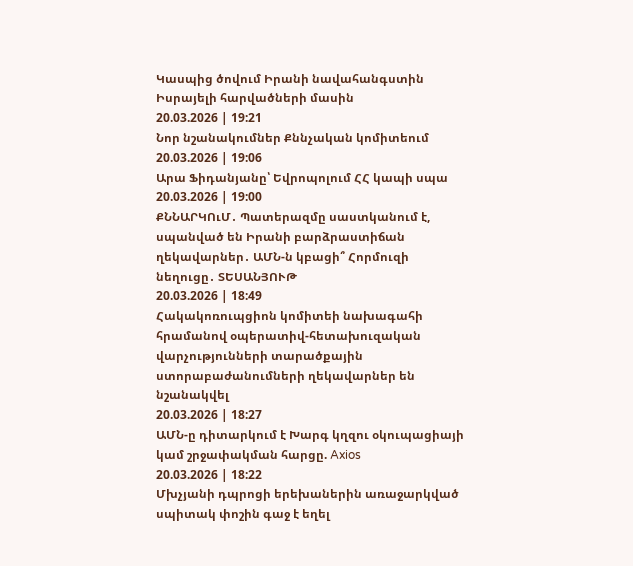Կասպից ծովում Իրանի նավահանգստին Իսրայելի հարվածների մասին
20.03.2026 | 19:21
Նոր նշանակումներ Քննչական կոմիտեում
20.03.2026 | 19:06
Արա Ֆիդանյանը՝ Եվրոպոլում ՀՀ կապի սպա
20.03.2026 | 19:00
ՔՆՆԱՐԿՈւՄ․ Պատերազմը սաստկանում է, սպանված են Իրանի բարձրաստիճան ղեկավարներ․ ԱՄՆ-ն կբացի՞ Հորմուզի նեղուցը․ ՏԵՍԱՆՅՈՒԹ
20.03.2026 | 18:49
Հակակոռուպցիոն կոմիտեի նախագահի հրամանով օպերատիվ-հետախուզական վարչությունների տարածքային ստորաբաժանումների ղեկավարներ են նշանակվել
20.03.2026 | 18:27
ԱՄՆ-ը դիտարկում է Խարգ կղզու օկուպացիայի կամ շրջափակման հարցը. Axios
20.03.2026 | 18:22
Մխչյանի դպրոցի երեխաներին առաջարկված սպիտակ փոշին գաջ է եղել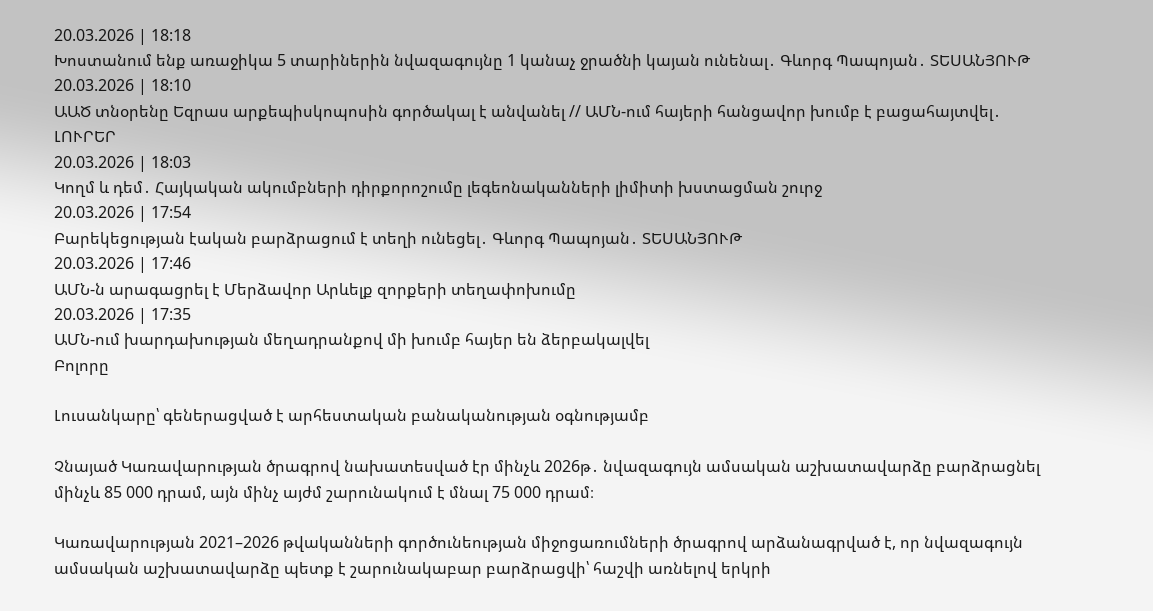20.03.2026 | 18:18
Խոստանում ենք առաջիկա 5 տարիներին նվազագույնը 1 կանաչ ջրածնի կայան ունենալ․ Գևորգ Պապոյան․ ՏԵՍԱՆՅՈՒԹ
20.03.2026 | 18:10
ԱԱԾ տնօրենը Եզրաս արքեպիսկոպոսին գործակալ է անվանել // ԱՄՆ-ում հայերի հանցավոր խումբ է բացահայտվել․ ԼՈՒՐԵՐ
20.03.2026 | 18:03
Կողմ և դեմ․ Հայկական ակումբների դիրքորոշումը լեգեոնականների լիմիտի խստացման շուրջ
20.03.2026 | 17:54
Բարեկեցության էական բարձրացում է տեղի ունեցել․ Գևորգ Պապոյան․ ՏԵՍԱՆՅՈՒԹ
20.03.2026 | 17:46
ԱՄՆ-ն արագացրել է Մերձավոր Արևելք զորքերի տեղափոխումը
20.03.2026 | 17:35
ԱՄՆ-ում խարդախության մեղադրանքով մի խումբ հայեր են ձերբակալվել
Բոլորը

Լուսանկարը՝ գեներացված է արհեստական բանականության օգնությամբ

Չնայած Կառավարության ծրագրով նախատեսված էր մինչև 2026թ․ նվազագույն ամսական աշխատավարձը բարձրացնել մինչև 85 000 դրամ, այն մինչ այժմ շարունակում է մնալ 75 000 դրամ։

Կառավարության 2021–2026 թվականների գործունեության միջոցառումների ծրագրով արձանագրված է, որ նվազագույն ամսական աշխատավարձը պետք է շարունակաբար բարձրացվի՝ հաշվի առնելով երկրի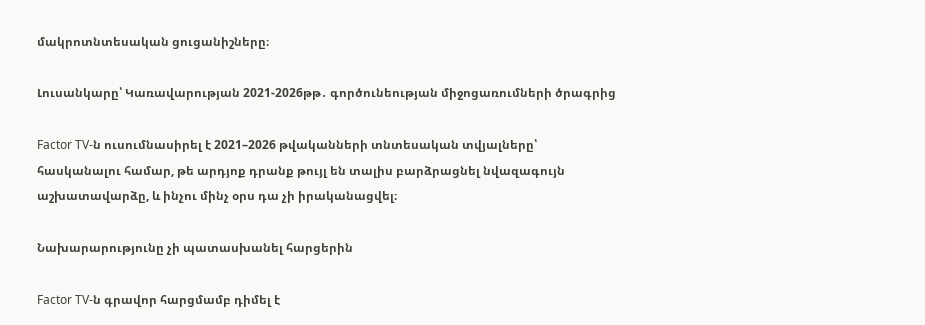մակրոտնտեսական ցուցանիշները։

Լուսանկարը՝ Կառավարության 2021-2026թթ․ գործունեության միջոցառումների ծրագրից

Factor TV-ն ուսումնասիրել է 2021–2026 թվականների տնտեսական տվյալները՝ հասկանալու համար, թե արդյոք դրանք թույլ են տալիս բարձրացնել նվազագույն աշխատավարձը, և ինչու մինչ օրս դա չի իրականացվել։

Նախարարությունը չի պատասխանել հարցերին

Factor TV-ն գրավոր հարցմամբ դիմել է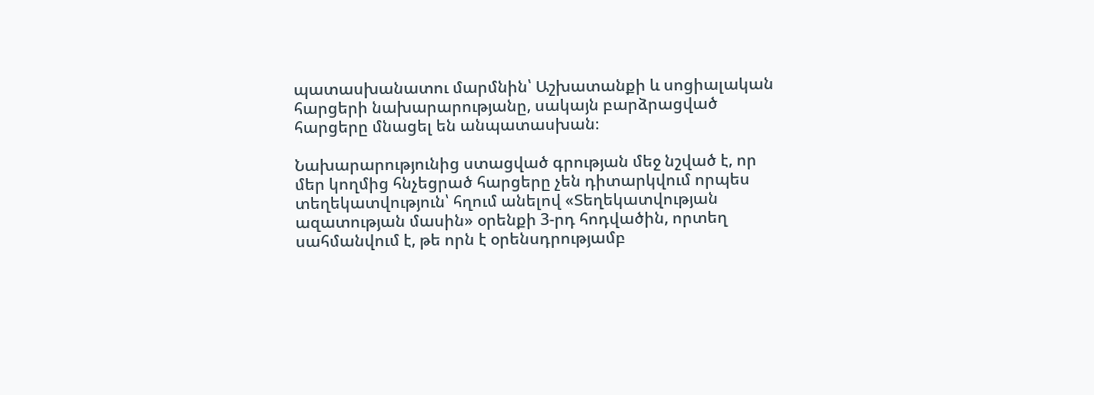պատասխանատու մարմնին՝ Աշխատանքի և սոցիալական հարցերի նախարարությանը, սակայն բարձրացված հարցերը մնացել են անպատասխան։

Նախարարությունից ստացված գրության մեջ նշված է, որ մեր կողմից հնչեցրած հարցերը չեն դիտարկվում որպես տեղեկատվություն՝ հղում անելով «Տեղեկատվության ազատության մասին» օրենքի 3-րդ հոդվածին, որտեղ սահմանվում է, թե որն է օրենսդրությամբ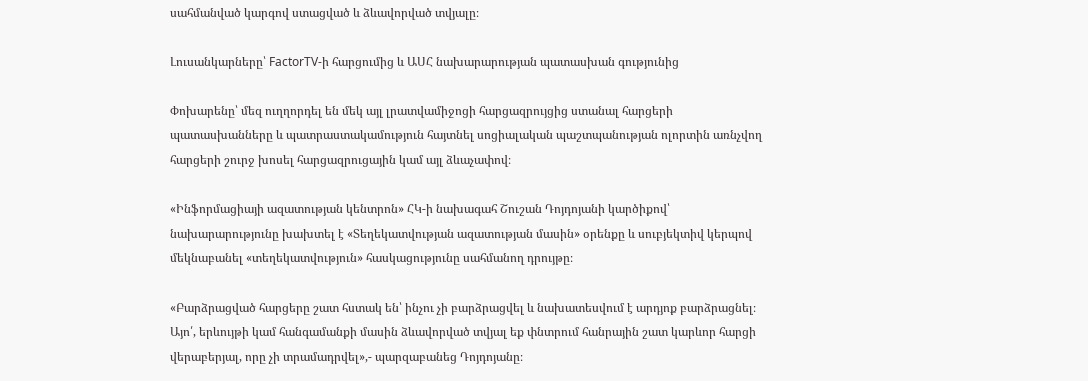սահմանված կարգով ստացված և ձևավորված տվյալը։

Լուսանկարները՝ FactorTV-ի հարցումից և ԱՍՀ նախարարության պատասխան գությունից

Փոխարենը՝ մեզ ուղղորդել են մեկ այլ լրատվամիջոցի հարցազրույցից ստանալ հարցերի պատասխանները և պատրաստակամություն հայտնել սոցիալական պաշտպանության ոլորտին առնչվող հարցերի շուրջ խոսել հարցազրուցային կամ այլ ձևաչափով։

«Ինֆորմացիայի ազատության կենտրոն» ՀԿ-ի նախագահ Շուշան Դոյդոյանի կարծիքով՝ նախարարությունը խախտել է «Տեղեկատվության ազատության մասին» օրենքը և սուբյեկտիվ կերպով մեկնաբանել «տեղեկատվություն» հասկացությունը սահմանող դրույթը։

«Բարձրացված հարցերը շատ հստակ են՝ ինչու չի բարձրացվել և նախատեսվում է արդյոք բարձրացնել։ Այո՛, երևույթի կամ հանգամանքի մասին ձևավորված տվյալ եք փնտրում հանրային շատ կարևոր հարցի վերաբերյալ, որը չի տրամադրվել»,- պարզաբանեց Դոյդոյանը։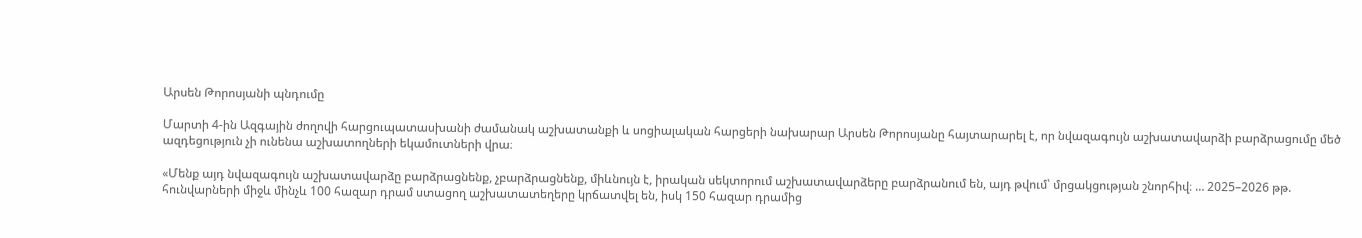Արսեն Թորոսյանի պնդումը

Մարտի 4-ին Ազգային ժողովի հարցուպատասխանի ժամանակ աշխատանքի և սոցիալական հարցերի նախարար Արսեն Թորոսյանը հայտարարել է, որ նվազագույն աշխատավարձի բարձրացումը մեծ ազդեցություն չի ունենա աշխատողների եկամուտների վրա։

«Մենք այդ նվազագույն աշխատավարձը բարձրացնենք, չբարձրացնենք, միևնույն է, իրական սեկտորում աշխատավարձերը բարձրանում են, այդ թվում՝ մրցակցության շնորհիվ։ … 2025–2026 թթ. հունվարների միջև մինչև 100 հազար դրամ ստացող աշխատատեղերը կրճատվել են, իսկ 150 հազար դրամից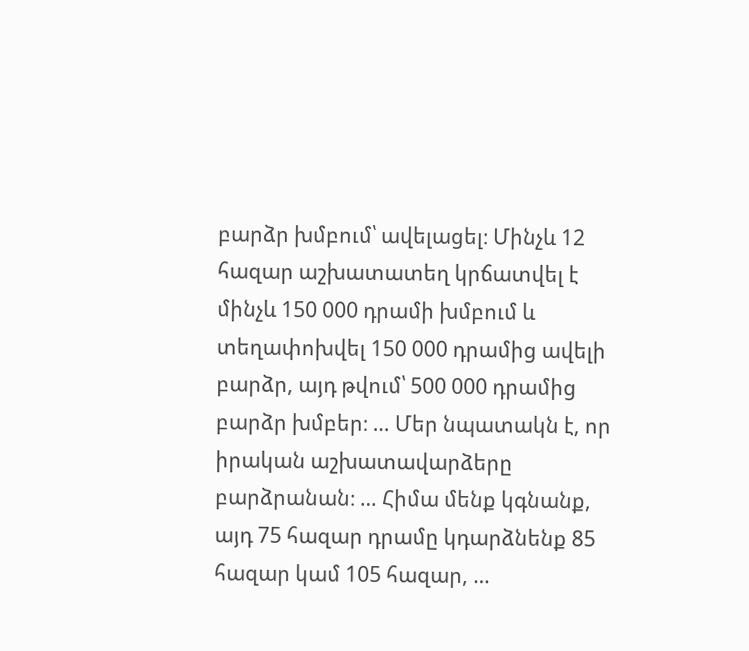բարձր խմբում՝ ավելացել։ Մինչև 12 հազար աշխատատեղ կրճատվել է մինչև 150 000 դրամի խմբում և տեղափոխվել 150 000 դրամից ավելի բարձր, այդ թվում՝ 500 000 դրամից բարձր խմբեր։ … Մեր նպատակն է, որ իրական աշխատավարձերը բարձրանան։ … Հիմա մենք կգնանք, այդ 75 հազար դրամը կդարձնենք 85 հազար կամ 105 հազար, …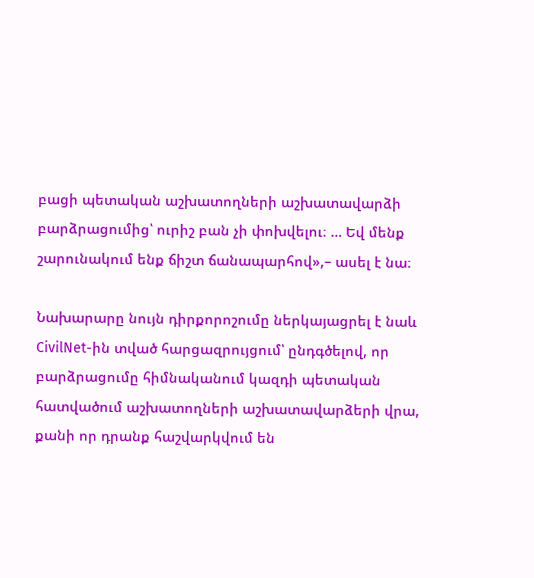բացի պետական աշխատողների աշխատավարձի բարձրացումից՝ ուրիշ բան չի փոխվելու։ … Եվ մենք շարունակում ենք ճիշտ ճանապարհով»,– ասել է նա։

Նախարարը նույն դիրքորոշումը ներկայացրել է նաև CivilNet-ին տված հարցազրույցում՝ ընդգծելով, որ բարձրացումը հիմնականում կազդի պետական հատվածում աշխատողների աշխատավարձերի վրա, քանի որ դրանք հաշվարկվում են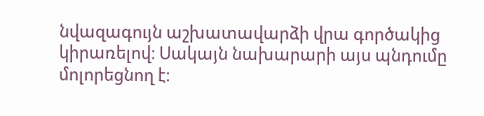նվազագույն աշխատավարձի վրա գործակից կիրառելով։ Սակայն նախարարի այս պնդումը մոլորեցնող է։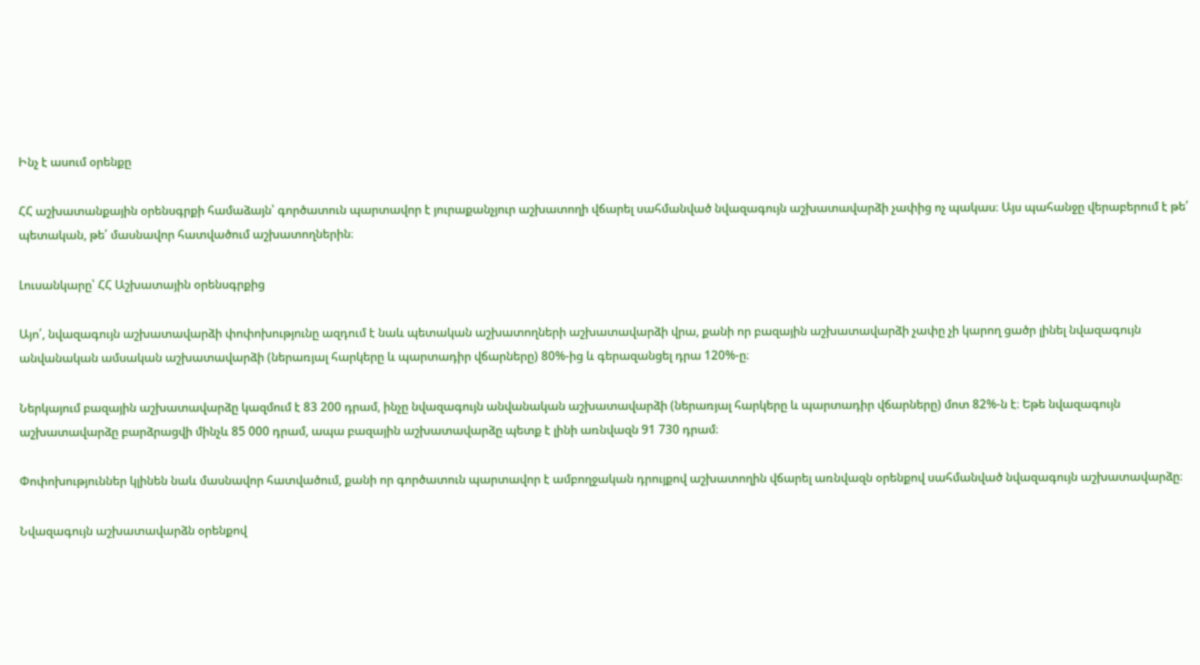Ինչ է ասում օրենքը

ՀՀ աշխատանքային օրենսգրքի համաձայն՝ գործատուն պարտավոր է յուրաքանչյուր աշխատողի վճարել սահմանված նվազագույն աշխատավարձի չափից ոչ պակաս։ Այս պահանջը վերաբերում է թե՛ պետական, թե՛ մասնավոր հատվածում աշխատողներին։

Լուսանկարը՝ ՀՀ Աշխատային օրենսգրքից

Այո՛, նվազագույն աշխատավարձի փոփոխությունը ազդում է նաև պետական աշխատողների աշխատավարձի վրա, քանի որ բազային աշխատավարձի չափը չի կարող ցածր լինել նվազագույն անվանական ամսական աշխատավարձի (ներառյալ հարկերը և պարտադիր վճարները) 80%-ից և գերազանցել դրա 120%-ը։

Ներկայում բազային աշխատավարձը կազմում է 83 200 դրամ, ինչը նվազագույն անվանական աշխատավարձի (ներառյալ հարկերը և պարտադիր վճարները) մոտ 82%-ն է։ Եթե նվազագույն աշխատավարձը բարձրացվի մինչև 85 000 դրամ, ապա բազային աշխատավարձը պետք է լինի առնվազն 91 730 դրամ։

Փոփոխություններ կլինեն նաև մասնավոր հատվածում, քանի որ գործատուն պարտավոր է ամբողջական դրույքով աշխատողին վճարել առնվազն օրենքով սահմանված նվազագույն աշխատավարձը։

Նվազագույն աշխատավարձն օրենքով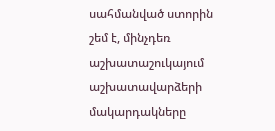սահմանված ստորին շեմ է, մինչդեռ աշխատաշուկայում աշխատավարձերի մակարդակները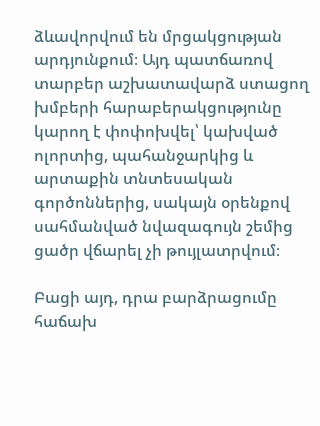ձևավորվում են մրցակցության արդյունքում։ Այդ պատճառով տարբեր աշխատավարձ ստացող խմբերի հարաբերակցությունը կարող է փոփոխվել՝ կախված ոլորտից, պահանջարկից և արտաքին տնտեսական գործոններից, սակայն օրենքով սահմանված նվազագույն շեմից ցածր վճարել չի թույլատրվում։

Բացի այդ, դրա բարձրացումը հաճախ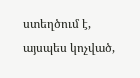ստեղծում է, այսպես կոչված,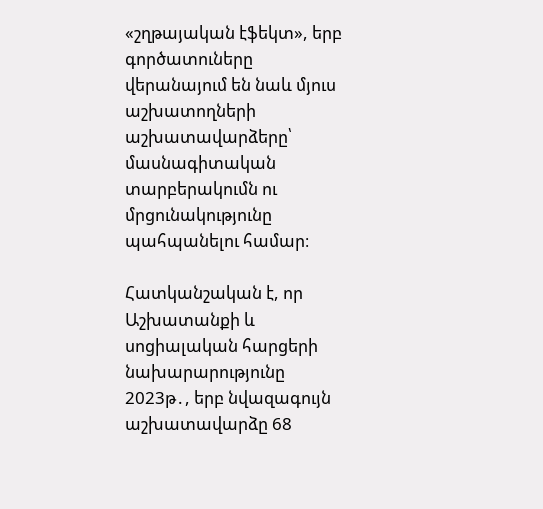«շղթայական էֆեկտ», երբ գործատուները վերանայում են նաև մյուս աշխատողների աշխատավարձերը՝ մասնագիտական տարբերակումն ու մրցունակությունը պահպանելու համար։

Հատկանշական է, որ Աշխատանքի և սոցիալական հարցերի նախարարությունը 2023թ․, երբ նվազագույն աշխատավարձը 68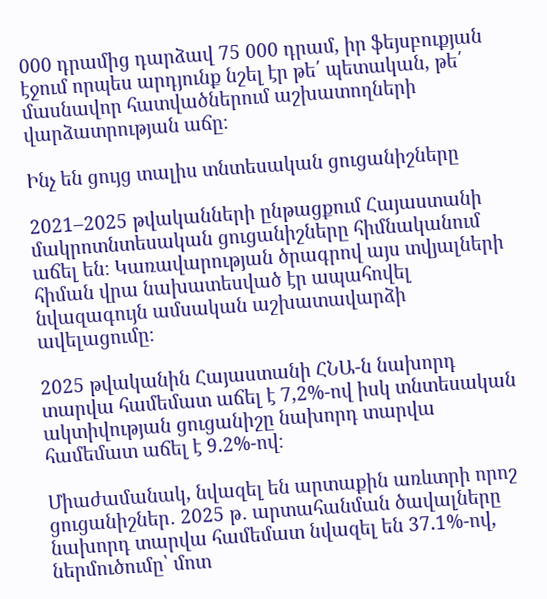000 դրամից դարձավ 75 000 դրամ, իր ֆեյսբուքյան էջում որպես արդյունք նշել էր թե՛ պետական, թե՛ մասնավոր հատվածներում աշխատողների վարձատրության աճը։

Ինչ են ցույց տալիս տնտեսական ցուցանիշները

2021–2025 թվականների ընթացքում Հայաստանի մակրոտնտեսական ցուցանիշները հիմնականում աճել են։ Կառավարության ծրագրով այս տվյալների հիման վրա նախատեսված էր ապահովել նվազագույն ամսական աշխատավարձի ավելացումը։

2025 թվականին Հայաստանի ՀՆԱ-ն նախորդ տարվա համեմատ աճել է 7,2%-ով իսկ տնտեսական ակտիվության ցուցանիշը նախորդ տարվա համեմատ աճել է 9.2%-ով։

Միաժամանակ, նվազել են արտաքին առևտրի որոշ ցուցանիշներ․ 2025 թ․ արտահանման ծավալները նախորդ տարվա համեմատ նվազել են 37.1%-ով, ներմուծումը՝ մոտ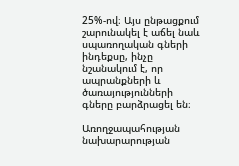25%-ով։ Այս ընթացքում շարունակել է աճել նաև սպառողական գների ինդեքսը, ինչը նշանակում է, որ ապրանքների և ծառայությունների գները բարձրացել են։

Առողջապահության նախարարության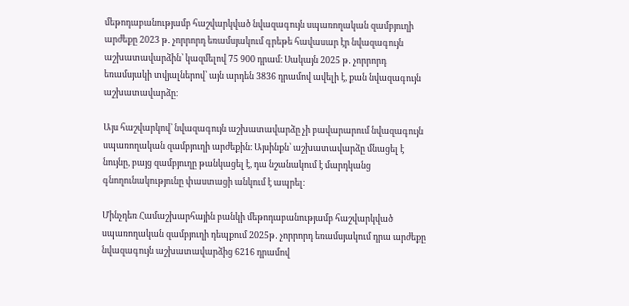մեթոդաբանությամբ հաշվարկված նվազագույն սպառողական զամբյուղի արժեքը 2023 թ․ չորրորդ եռամսյակում գրեթե հավասար էր նվազագույն աշխատավարձին՝ կազմելով 75 900 դրամ։ Սակայն 2025 թ․ չորրորդ եռամսյակի տվյալներով՝ այն արդեն 3836 դրամով ավելի է, քան նվազագույն աշխատավարձը։

Այս հաշվարկով՝ նվազագույն աշխատավարձը չի բավարարում նվազագույն սպառողական զամբյուղի արժեքին։ Այսինքն՝ աշխատավարձը մնացել է նույնը, բայց զամբյուղը թանկացել է, դա նշանակում է մարդկանց գնողունակությունը փաստացի անկում է ապրել։

Մինչդեռ Համաշխարհային բանկի մեթոդաբանությամբ հաշվարկված սպառողական զամբյուղի դեպքում 2025թ․ չորրորդ եռամսյակում դրա արժեքը նվազագույն աշխատավարձից 6216 դրամով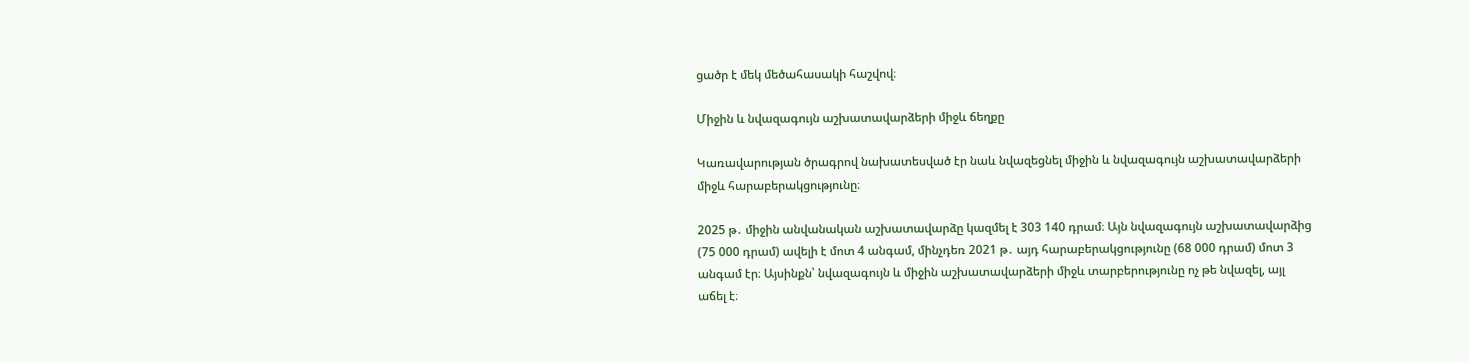ցածր է մեկ մեծահասակի հաշվով։

Միջին և նվազագույն աշխատավարձերի միջև ճեղքը

Կառավարության ծրագրով նախատեսված էր նաև նվազեցնել միջին և նվազագույն աշխատավարձերի միջև հարաբերակցությունը։

2025 թ․ միջին անվանական աշխատավարձը կազմել է 303 140 դրամ։ Այն նվազագույն աշխատավարձից (75 000 դրամ) ավելի է մոտ 4 անգամ, մինչդեռ 2021 թ․ այդ հարաբերակցությունը (68 000 դրամ) մոտ 3 անգամ էր։ Այսինքն՝ նվազագույն և միջին աշխատավարձերի միջև տարբերությունը ոչ թե նվազել, այլ աճել է։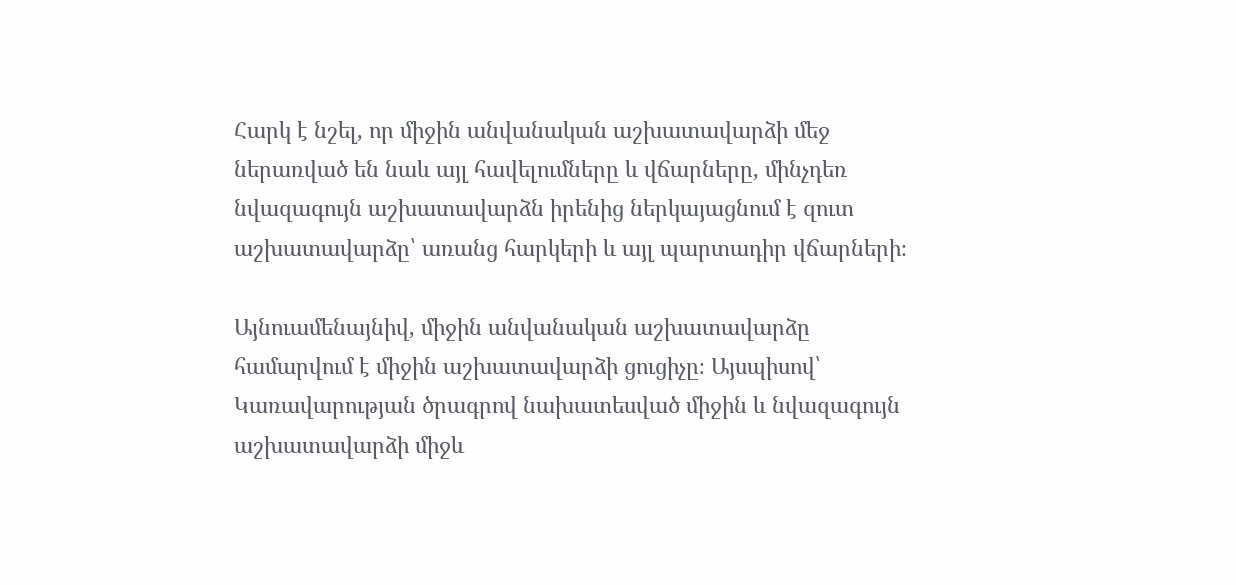Հարկ է նշել, որ միջին անվանական աշխատավարձի մեջ ներառված են նաև այլ հավելումները և վճարները, մինչդեռ նվազագույն աշխատավարձն իրենից ներկայացնում է զուտ աշխատավարձը՝ առանց հարկերի և այլ պարտադիր վճարների։

Այնուամենայնիվ, միջին անվանական աշխատավարձը համարվում է միջին աշխատավարձի ցուցիչը։ Այսպիսով՝ Կառավարության ծրագրով նախատեսված միջին և նվազագույն աշխատավարձի միջև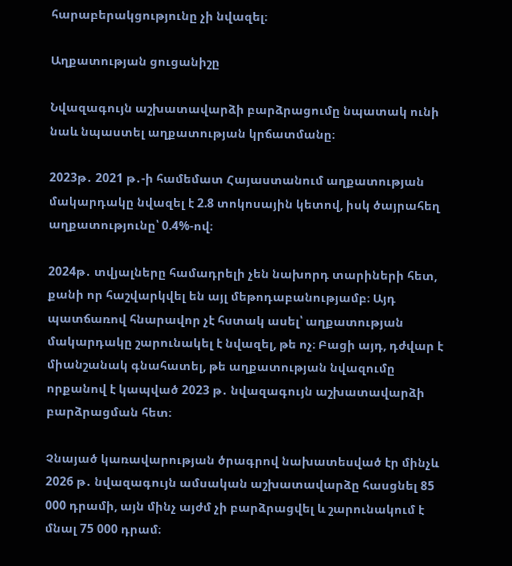հարաբերակցությունը չի նվազել։

Աղքատության ցուցանիշը

Նվազագույն աշխատավարձի բարձրացումը նպատակ ունի նաև նպաստել աղքատության կրճատմանը։

2023թ․ 2021 թ․-ի համեմատ Հայաստանում աղքատության մակարդակը նվազել է 2.8 տոկոսային կետով, իսկ ծայրահեղ աղքատությունը՝ 0.4%-ով։

2024թ․ տվյալները համադրելի չեն նախորդ տարիների հետ, քանի որ հաշվարկվել են այլ մեթոդաբանությամբ։ Այդ պատճառով հնարավոր չէ հստակ ասել՝ աղքատության մակարդակը շարունակել է նվազել, թե ոչ։ Բացի այդ, դժվար է միանշանակ գնահատել, թե աղքատության նվազումը որքանով է կապված 2023 թ․ նվազագույն աշխատավարձի բարձրացման հետ։

Չնայած կառավարության ծրագրով նախատեսված էր մինչև 2026 թ․ նվազագույն ամսական աշխատավարձը հասցնել 85 000 դրամի, այն մինչ այժմ չի բարձրացվել և շարունակում է մնալ 75 000 դրամ։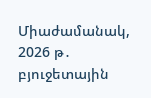Միաժամանակ, 2026 թ․ բյուջետային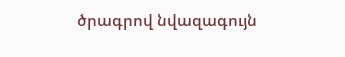ծրագրով նվազագույն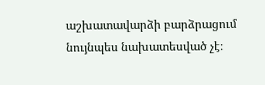աշխատավարձի բարձրացում նույնպես նախատեսված չէ։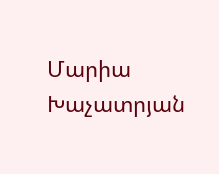Մարիա Խաչատրյան